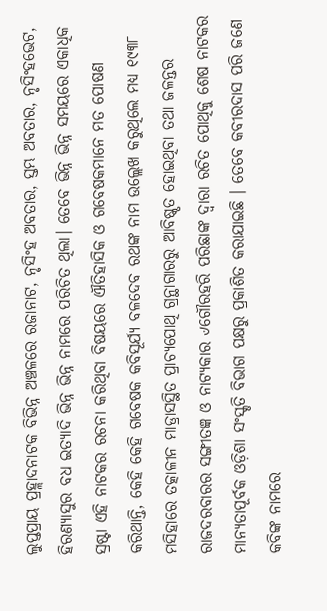ଲୁପ୍ତପ୍ରାୟ ପ୍ରହ୍ଲାଦନାଟକ ବିଭିନ୍ନ ଅଞ୍ଚଳରେ ରଜାନାଟ, ନୃସିଂହ ଅବତାର, ସ୍ତମ୍ଭ ଅବତାର, ନୃସିଂହଭେଟ, ହିରଣ୍ୟାସୁର ବଧ ଇତ୍ୟାଦି ଭିନ୍ନ ଭିନ୍ନ ନାମରେ ପରିଚିତ ଥିଲା। ତେବେ ଭିନ୍ନ ଭିନ୍ନ ସମୟରେ ଏକାଧିକ ସ୍ରଷ୍ଟା ଏହି ନାଟକର ରଚନା କରିଥିବା ବିଷୟରେ ଐତିହାସିକ ଓ ଗବେଷକମାନେ ମତ ପୋଷଣ କରିଥାନ୍ତି, କେହି କେହି ଗବେଷକ କବିସୂର୍ଯ୍ୟ ବଳଦେବ ରଥଙ୍କ ନାମ ଉଲ୍ଲେଖ କରୁଥିଲେ ମଧ୍ୟ ୧୯୩୮ ମସିହାରେ ତତ୍କାଳୀନ ମାଡ୍ରାସସ୍ଥିତ ପ୍ରାଚ୍ୟପୋଥି ଗ୍ରନ୍ଥାଗାରରୁ ଆବିଷ୍କୃତ ହୋଇଥିବା ତଥା ଜଳନ୍ତର ରାଜଦରବାରର ସଙ୍ଗୀତଜ୍ଞ ଓ ନାଟ୍ୟକାର ୰ଗୌରହରି ପରିଛାଙ୍କ ଦ୍ଵାରା ରଚିତ ପୋଥିକୁ ଶେଷ ନାଟକର ମାନ୍ୟତାପୂର୍ବକ ଓଡ଼ିଶା ସଂସ୍କୃତି ବିଭାଗ ପକ୍ଷରୁ ପ୍ରକାଶିତ କରାଯାଇଛି । ତେବେ କବୀରଦାସ ପରି ଜଣେ କବିଙ୍କ ନାମରେ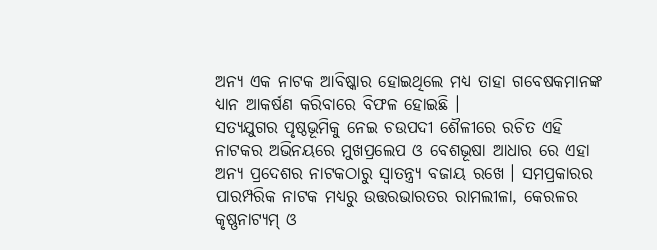ଅନ୍ୟ ଏକ ନାଟକ ଆବିଷ୍କାର ହୋଇଥିଲେ ମଧ୍ୟ ତାହା ଗବେଷକମାନଙ୍କ ଧ୍ୟାନ ଆକର୍ଷଣ କରିବାରେ ବିଫଳ ହୋଇଛି ।
ସତ୍ୟଯୁଗର ପୃଷ୍ଠଭୂମିକୁ ନେଇ ଚଉପଦୀ ଶୈଳୀରେ ରଚିତ ଏହି ନାଟକର ଅଭିନୟରେ ମୁଖପ୍ରଲେପ ଓ ବେଶଭୂଷା ଆଧାର ରେ ଏହା ଅନ୍ୟ ପ୍ରଦେଶର ନାଟକଠାରୁ ସ୍ବାତନ୍ତ୍ର୍ୟ ବଜାୟ ରଖେ । ସମପ୍ରକାରର ପାରମ୍ପରିକ ନାଟକ ମଧ୍ୟରୁ ଉତ୍ତରଭାରତର ରାମଲୀଳା, କେରଳର କୃଷ୍ଣନାଟ୍ୟମ୍ ଓ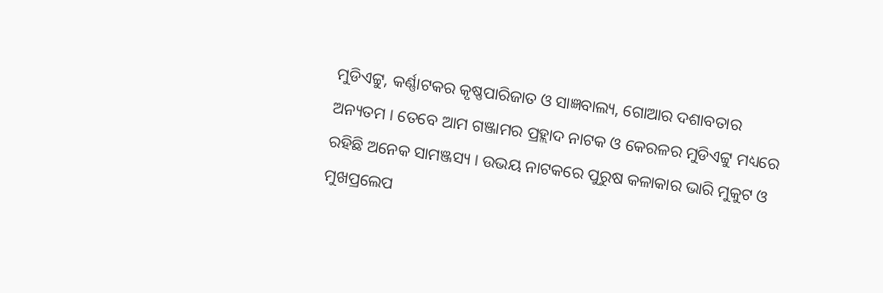ମୁଡିଏଟ୍ଟୁ, କର୍ଣ୍ଣାଟକର କୃଷ୍ଣପାରିଜାତ ଓ ସାଜ୍ଞବାଲ୍ୟ, ଗୋଆର ଦଶାବତାର ଅନ୍ୟତମ । ତେବେ ଆମ ଗଞ୍ଜାମର ପ୍ରହ୍ଲାଦ ନାଟକ ଓ କେରଳର ମୁଡିଏଟ୍ଟୁ ମଧ୍ୟରେ ରହିଛି ଅନେକ ସାମଞ୍ଜସ୍ୟ । ଉଭୟ ନାଟକରେ ପୁରୁଷ କଳାକାର ଭାରି ମୁକୁଟ ଓ ମୁଖପ୍ରଲେପ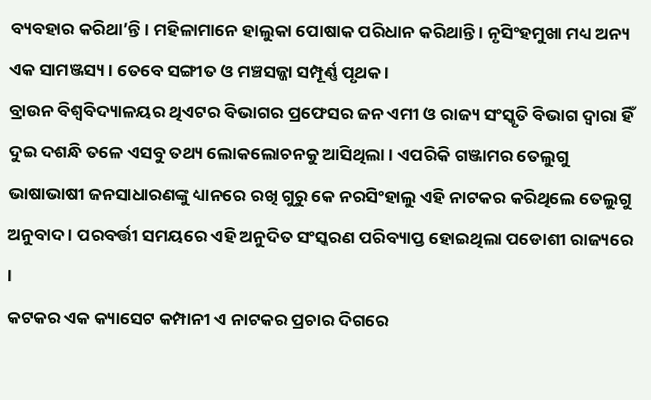ବ୍ୟବହାର କରିଥା’ନ୍ତି । ମହିଳାମାନେ ହାଲୁକା ପୋଷାକ ପରିଧାନ କରିଥାନ୍ତି । ନୃସିଂହମୁଖା ମଧ୍ୟ ଅନ୍ୟ ଏକ ସାମଞ୍ଜସ୍ୟ । ତେବେ ସଙ୍ଗୀତ ଓ ମଞ୍ଚସଜ୍ଜା ସମ୍ପୂର୍ଣ୍ଣ ପୃଥକ ।
ବ୍ରାଉନ ବିଶ୍ୱବିଦ୍ୟାଳୟର ଥିଏଟର ବିଭାଗର ପ୍ରଫେସର ଜନ ଏମୀ ଓ ରାଜ୍ୟ ସଂସ୍କୃତି ବିଭାଗ ଦ୍ଵାରା ହିଁ ଦୁଇ ଦଶନ୍ଧି ତଳେ ଏସବୁ ତଥ୍ୟ ଲୋକଲୋଚନକୁ ଆସିଥିଲା । ଏପରିକି ଗଞ୍ଜାମର ତେଲୁଗୁ ଭାଷାଭାଷୀ ଜନସାଧାରଣଙ୍କୁ ଧ୍ୟାନରେ ରଖି ଗୁରୁ କେ ନରସିଂହାଲୁ ଏହି ନାଟକର କରିଥିଲେ ତେଲୁଗୁ ଅନୁବାଦ । ପରବର୍ତ୍ତୀ ସମୟରେ ଏହି ଅନୁଦିତ ସଂସ୍କରଣ ପରିବ୍ୟାପ୍ତ ହୋଇଥିଲା ପଡୋଶୀ ରାଜ୍ୟରେ ।
କଟକର ଏକ କ୍ୟାସେଟ କମ୍ପାନୀ ଏ ନାଟକର ପ୍ରଚାର ଦିଗରେ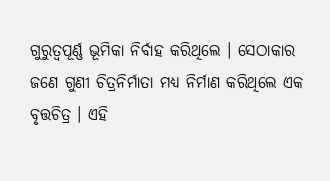ଗୁରୁତ୍ୱପୂର୍ଣ୍ଣ ଭୂମିକା ନିର୍ବାହ କରିଥିଲେ । ସେଠାକାର ଜଣେ ଗୁଣୀ ଚିତ୍ରନିର୍ମାତା ମଧ୍ୟ ନିର୍ମାଣ କରିଥିଲେ ଏକ ବୃତ୍ତଚିତ୍ର । ଏହି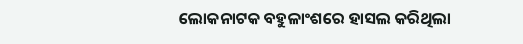ଲୋକନାଟକ ବହୁଳାଂଶରେ ହାସଲ କରିଥିଲା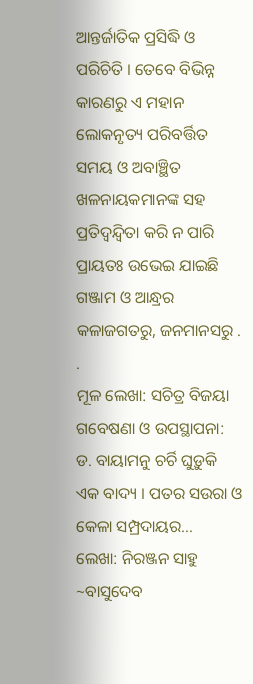ଆନ୍ତର୍ଜାତିକ ପ୍ରସିଦ୍ଧି ଓ ପରିଚିତି । ତେବେ ବିଭିନ୍ନ କାରଣରୁ ଏ ମହାନ ଲୋକନୃତ୍ୟ ପରିବର୍ତ୍ତିତ ସମୟ ଓ ଅବାଞ୍ଛିତ ଖଳନାୟକମାନଙ୍କ ସହ ପ୍ରତିଦ୍ବନ୍ଦ୍ବିତା କରି ନ ପାରି ପ୍ରାୟତଃ ଉଭେଇ ଯାଇଛି ଗଞ୍ଜାମ ଓ ଆନ୍ଧ୍ରର କଳାଜଗତରୁ, ଜନମାନସରୁ . .
ମୂଳ ଲେଖା: ସଚିତ୍ର ବିଜୟା
ଗବେଷଣା ଓ ଉପସ୍ଥାପନା: ଡ. ବାୟାମନୁ ଚର୍ଚି ଘୁଡ଼ୁକି ଏକ ବାଦ୍ୟ । ପତର ସଉରା ଓ କେଳା ସମ୍ପ୍ରଦାୟର…
ଲେଖା: ନିରଞ୍ଜନ ସାହୁ ~ବାସୁଦେବ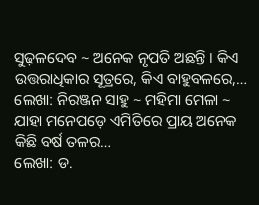ସୁଢ଼ଳଦେବ ~ ଅନେକ ନୃପତି ଅଛନ୍ତି । କିଏ ଉତ୍ତରାଧିକାର ସୂତ୍ରରେ, କିଏ ବାହୁବଳରେ,…
ଲେଖା: ନିରଞ୍ଜନ ସାହୁ ~ ମହିମା ମେଳା ~ ଯାହା ମନେପଡ଼େ ଏମିତିରେ ପ୍ରାୟ ଅନେକ କିଛି ବର୍ଷ ତଳର…
ଲେଖା: ଡ.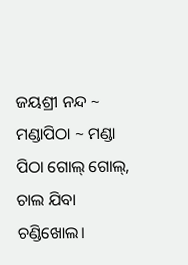ଜୟଶ୍ରୀ ନନ୍ଦ ~ ମଣ୍ଡାପିଠା ~ ମଣ୍ଡା ପିଠା ଗୋଲ୍ ଗୋଲ୍, ଚାଲ ଯିବା ଚଣ୍ଡିଖୋଲ।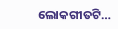ଲୋକଗୀତଟି…